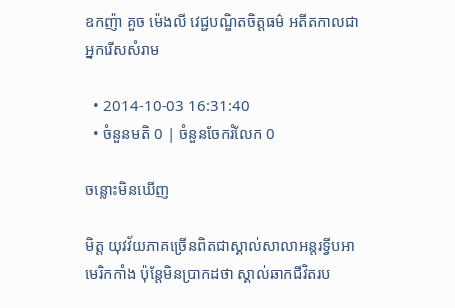ឧកញ៉ា គួច ម៉េងលី វេជ្ជបណ្ឌិតចិត្តធម៌ អតីតកាលជាអ្នករើសសំរាម

  • 2014-10-03 16:31:40
  • ចំនួនមតិ 0 | ចំនួនចែករំលែក 0

ចន្លោះមិនឃើញ

មិត្ត យុវវ័យភាគច្រើនពិតជាស្គាល់សាលាអន្តរទ្វីបអាមេរិកកាំង ប៉ុន្តែមិនប្រាកដថា ស្គាល់ឆាកជីវិតរប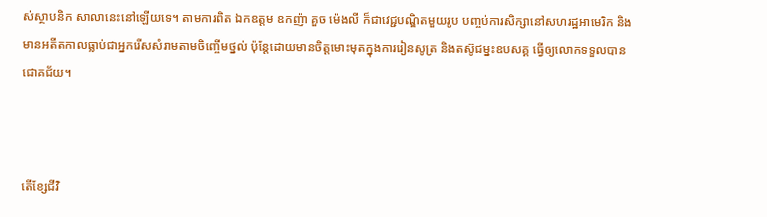ស់ស្ថាបនិក សាលានេះនៅឡើយទេ។ តាមការពិត ឯកឧត្ដម ឧកញ៉ា គួច ម៉េងលី ក៏ជាវេជ្ជបណ្ឌិតមួយរូប បញ្ចប់ការសិក្សានៅសហរដ្ឋអាមេរិក និងមានអតីតកាលធ្លាប់ជាអ្នករើសសំរាមតាមចិញ្ចើមថ្នល់ ប៉ុន្តែដោយមានចិត្តមោះមុតក្នុងការរៀនសូត្រ និងតស៊ូជម្នះឧបសគ្គ ធ្វើឲ្យលោកទទួលបានជោគជ័យ។



តើខ្សែជីវិ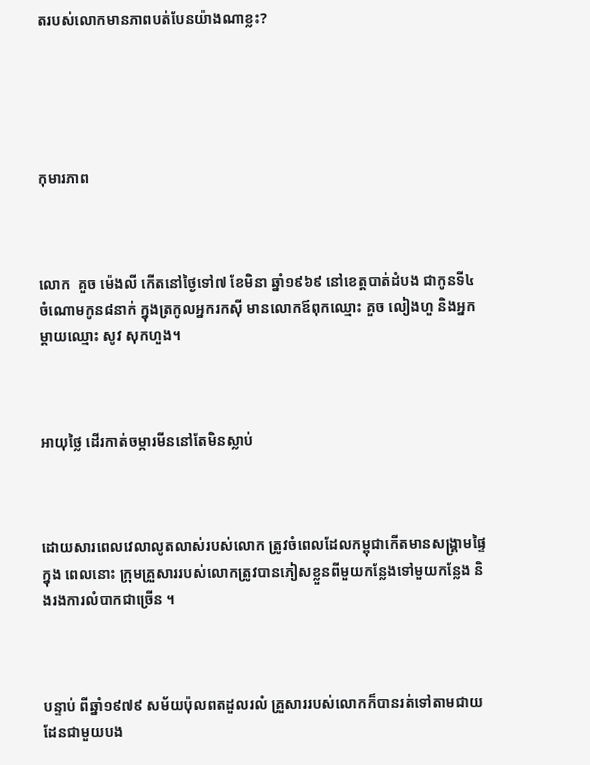តរបស់លោកមានភាពបត់បែនយ៉ាងណាខ្លះ?





កុមារភាព



លោក  គួច ម៉េងលី កើតនៅថ្ងៃទៅ៧ ខែមិនា ឆ្នាំ១៩៦៩ នៅខេត្តបាត់ដំបង ជាកូនទី៤ ចំណោមកូន៨នាក់ ក្នុងត្រកូលអ្នករកស៊ី មានលោកឪពុកឈ្មោះ គួច លៀងហួ និងអ្នកម្ដាយឈ្មោះ សូវ សុកហួង។



អាយុថ្លៃ ដើរកាត់ចម្ការមីននៅតែមិនស្លាប់



ដោយសារពេលវេលាលូតលាស់របស់លោក ត្រូវចំពេលដែលកម្ពុជាកើតមានសង្គ្រាមផ្ទៃក្នុង ពេលនោះ ក្រុមគ្រួសាររបស់លោកត្រូវបានភៀសខ្លួនពីមួយកន្លែងទៅមួយកន្លែង និងរងការលំបាកជាច្រើន ។



បន្ទាប់ ពីឆ្នាំ១៩៧៩ សម័យប៉ុលពតដួលរលំ គ្រួសាររបស់លោកក៏បានរត់ទៅតាមជាយដែនជាមួយបង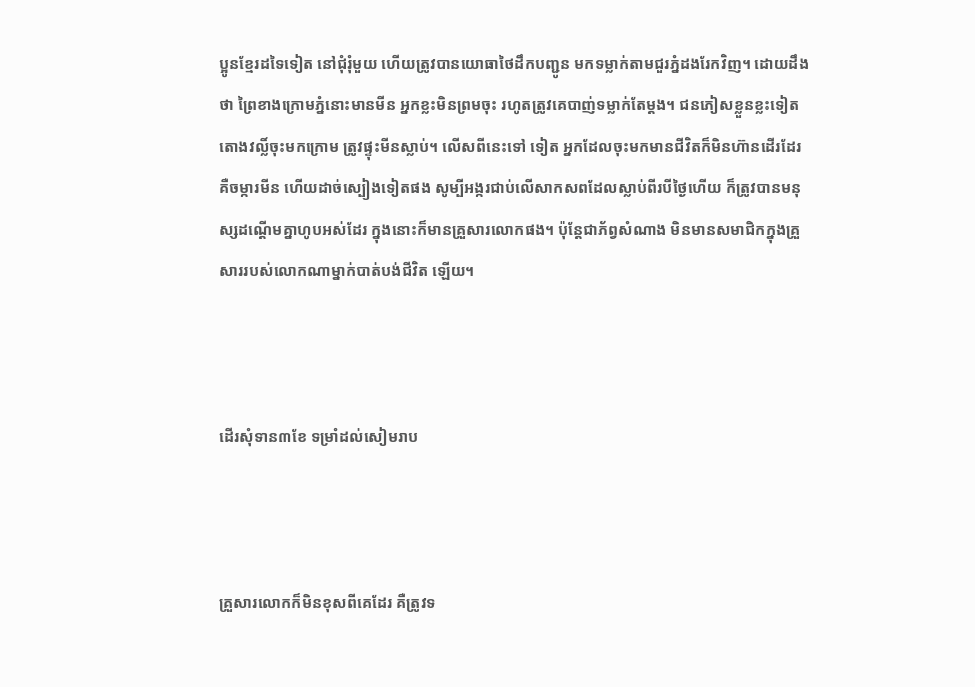ប្អូនខ្មែរដទៃទៀត នៅជុំរុំមួយ ហើយត្រូវបានយោធាថៃដឹកបញ្ជូន មកទម្លាក់តាមជួរភ្នំដងរែកវិញ។ ដោយដឹងថា ព្រៃខាងក្រោមភ្នំនោះមានមីន អ្នកខ្លះមិនព្រមចុះ រហូតត្រូវគេបាញ់ទម្លាក់តែម្ដង។ ជនភៀសខ្លួនខ្លះទៀត តោងវល្លិ៍ចុះមកក្រោម ត្រូវផ្ទុះមីនស្លាប់។ លើសពីនេះទៅ ទៀត អ្នកដែលចុះមកមានជីវិតក៏មិនហ៊ានដើរដែរ គឺចម្ការមីន ហើយដាច់ស្បៀងទៀតផង សូម្បីអង្ករជាប់លើសាកសពដែលស្លាប់ពីរបីថ្ងៃហើយ ក៏ត្រូវបានមនុស្សដណ្ដើមគ្នាហូបអស់ដែរ ក្នុងនោះក៏មានគ្រួសារលោកផង។ ប៉ុន្តែជាភ័ព្វសំណាង មិនមានសមាជិកក្នុងគ្រួសាររបស់លោកណាម្នាក់បាត់បង់ជីវិត ឡើយ។



ដើរសុំទាន៣ខែ ទម្រាំដល់សៀមរាប



គ្រួសារលោកក៏មិនខុសពីគេដែរ គឺត្រូវទ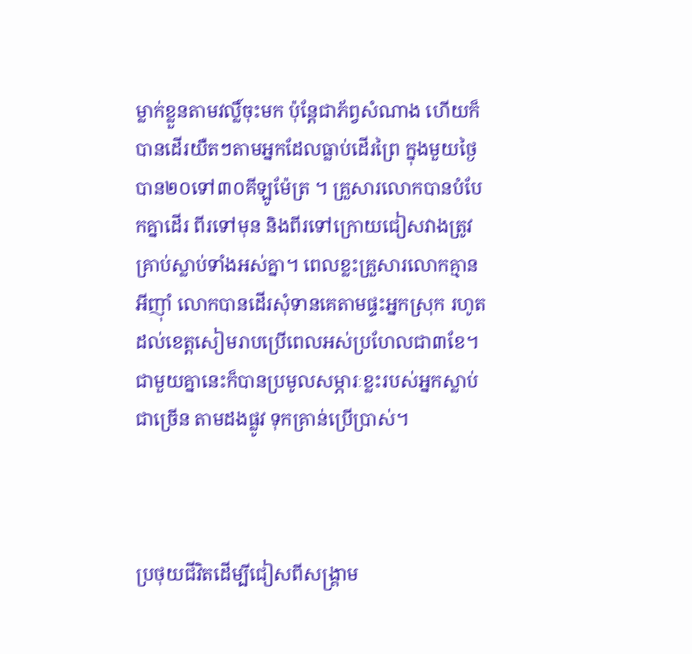ម្លាក់ខ្លួនតាមវល្លិ៍ចុះមក ប៉ុន្តែជាភ័ព្វសំណាង ហើយក៏បានដើរយឺតៗតាមអ្នកដែលធ្លាប់ដើរព្រៃ ក្នុងមួយថ្ងៃបាន២០ទៅ៣០គីឡូម៉ែត្រ ។ គ្រួសារលោកបានបំបែកគ្នាដើរ ពីរទៅមុន និងពីរទៅក្រោយជៀសវាងត្រូវគ្រាប់ស្លាប់ទាំងអស់គ្នា។ ពេលខ្លះគ្រួសារលោកគ្មានអីញ៉ាំ លោកបានដើរសុំទានគេតាមផ្ទះអ្នកស្រុក រហូតដល់ខេត្តសៀមរាបប្រើពេលអស់ប្រហែលជា៣ខែ។ ជាមួយគ្នានេះក៏បានប្រមូលសម្ភារៈខ្លះរបស់អ្នកស្លាប់ជាច្រើន តាមដងផ្លូវ ទុកគ្រាន់ប្រើប្រាស់។



ប្រថុយជីវិតដើម្បីជៀសពីសង្គ្រាម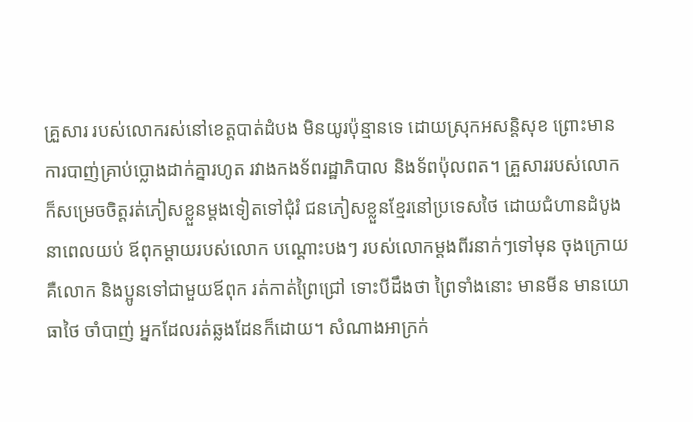គ្រួសារ របស់លោករស់នៅខេត្តបាត់ដំបង មិនយូរប៉ុន្មានទេ ដោយស្រុកអសន្តិសុខ ព្រោះមានការបាញ់គ្រាប់ប្លោងដាក់គ្នារហូត រវាងកងទ័ពរដ្ឋាភិបាល និងទ័ពប៉ុលពត។ គ្រួសាររបស់លោកក៏សម្រេចចិត្តរត់ភៀសខ្លួនម្ដងទៀតទៅជុំរំ ជនភៀសខ្លួនខ្មែរនៅប្រទេសថៃ ដោយជំហានដំបូង នាពេលយប់ ឪពុកម្ដាយរបស់លោក បណ្ដោះបងៗ របស់លោកម្ដងពីរនាក់ៗទៅមុន ចុងក្រោយគឺលោក និងប្អូនទៅជាមួយឪពុក រត់កាត់ព្រៃជ្រៅ ទោះបីដឹងថា ព្រៃទាំងនោះ មានមីន មានយោធាថៃ ចាំបាញ់ អ្នកដែលរត់ឆ្លងដែនក៏ដោយ។ សំណាងអាក្រក់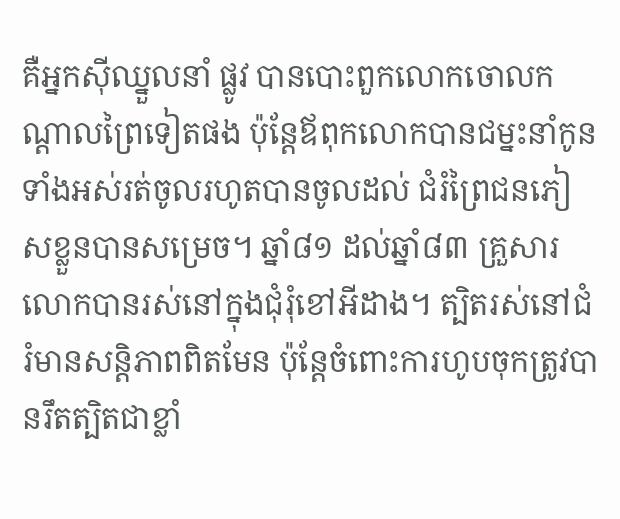គឺអ្នកស៊ីឈ្នួលនាំ ផ្លូវ បានបោះពួកលោកចោលកណ្ដាលព្រៃទៀតផង ប៉ុន្តែឪពុកលោកបានជម្នះនាំកូនទាំងអស់រត់ចូលរហូតបានចូលដល់ ជំរំព្រៃជនភៀសខ្លួនបានសម្រេច។ ឆ្នាំ៨១ ដល់ឆ្នាំ៨៣ គ្រួសារលោកបានរស់នៅក្នុងជុំរុំខៅអីដាង។ ត្បិតរស់នៅជំរំមានសន្តិភាពពិតមែន ប៉ុន្តែចំពោះការហូបចុកត្រូវបានរឹតត្បិតជាខ្លាំ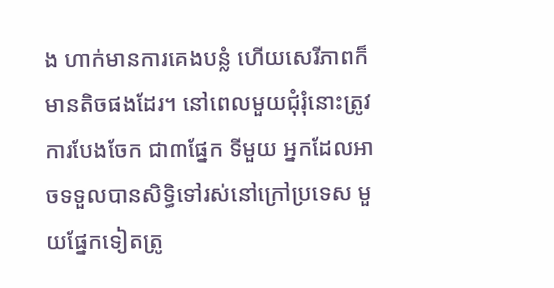ង ហាក់មានការគេងបន្លំ ហើយសេរីភាពក៏មានតិចផងដែរ។ នៅពេលមួយជុំរុំនោះត្រូវការបែងចែក ជា៣ផ្នែក ទីមួយ អ្នកដែលអាចទទួលបានសិទ្ធិទៅរស់នៅក្រៅប្រទេស មួយផ្នែកទៀតត្រូ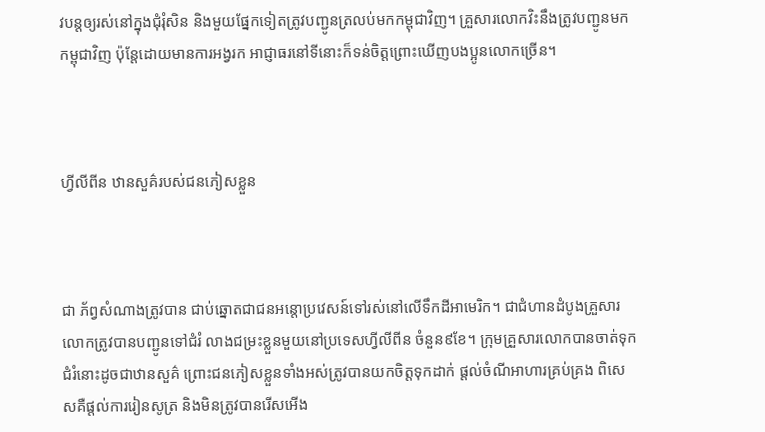វបន្តឲ្យរស់នៅក្នុងជុំរុំសិន និងមួយផ្នែកទៀតត្រូវបញ្ជូនត្រលប់មកកម្ពុជាវិញ។ គ្រួសារលោកវិះនឹងត្រូវបញ្ជូនមកកម្ពុជាវិញ ប៉ុន្តែដោយមានការអង្វរក អាជ្ញាធរនៅទីនោះក៏ទន់ចិត្តព្រោះឃើញបងប្អូនលោកច្រើន។



ហ្វីលីពីន ឋានសួគ៌របស់ជនភៀសខ្លួន



ជា ភ័ព្វសំណាងត្រូវបាន ជាប់ឆ្នោតជាជនអន្តោប្រវេសន៍ទៅរស់នៅលើទឹកដីអាមេរិក។ ជាជំហានដំបូងគ្រួសារលោកត្រូវបានបញ្ជូនទៅជំរំ លាងជម្រះខ្លួនមួយនៅប្រទេសហ្វីលីពីន ចំនួន៩ខែ។ ក្រុមគ្រួសារលោកបានចាត់ទុកជំរំនោះដូចជាឋានសួគ៌ ព្រោះជនភៀសខ្លួនទាំងអស់ត្រូវបានយកចិត្តទុកដាក់ ផ្ដល់ចំណីអាហារគ្រប់គ្រង ពិសេសគឺផ្ដល់ការរៀនសូត្រ និងមិនត្រូវបានរើសអើង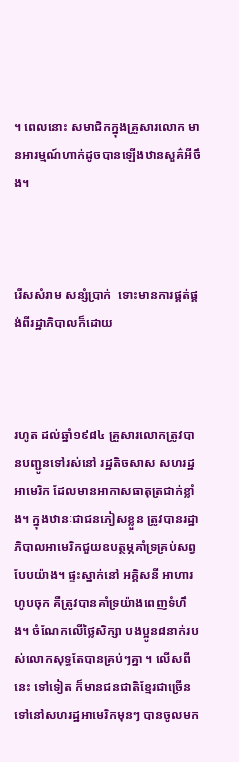។ ពេលនោះ សមាជិកក្នុងគ្រួសារលោក មានអារម្មណ៍ហាក់ដូចបានឡើងឋានសួគ៌អីចឹង។



រើសសំរាម សន្សំប្រាក់  ទោះមានការផ្គត់ផ្គង់ពីរដ្ឋាភិបាលក៏ដោយ



រហូត ដល់ឆ្នាំ១៩៨៤ គ្រួសារលោកត្រូវបានបញ្ជូនទៅរស់នៅ រដ្ឋតិចសាស សហរដ្ឋអាមេរិក ដែលមានអាកាសធាតុត្រជាក់ខ្លាំង។ ក្នុងឋានៈជាជនភៀសខ្លួន ត្រូវបានរដ្ឋាភិបាលអាមេរិកជួយឧបត្ថម្ភគាំទ្រគ្រប់សព្វបែបយ៉ាង។ ផ្ទះស្នាក់នៅ អគ្គិសនី អាហារហូបចុក គឺត្រូវបានគាំទ្រយ៉ាងពេញទំហឹង។ ចំណែកលើថ្លៃសិក្សា បងប្អូន៨នាក់របស់លោកសុទ្ធតែបានគ្រប់ៗគ្នា ។ លើសពីនេះ ទៅទៀត ក៏មានជនជាតិខ្មែរជាច្រើនទៅនៅសហរដ្ឋអាមេរិកមុនៗ បានចូលមក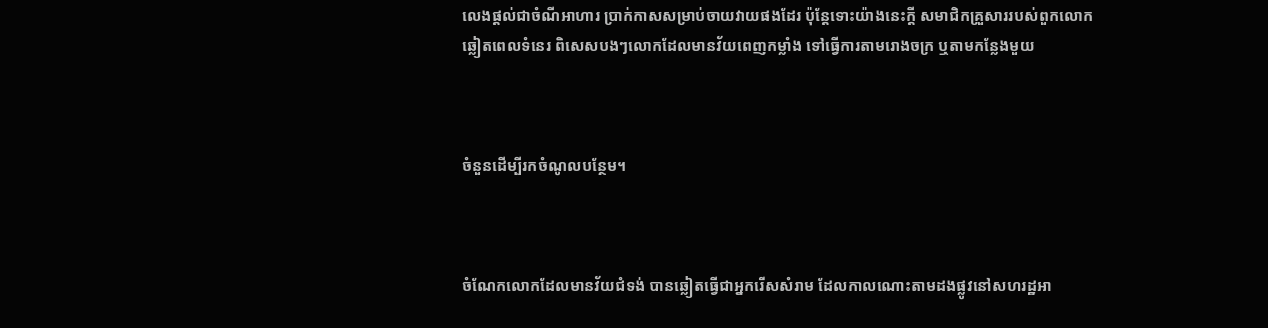លេងផ្ដល់ជាចំណីអាហារ ប្រាក់កាសសម្រាប់ចាយវាយផងដែរ ប៉ុន្តែទោះយ៉ាងនេះក្ដី សមាជិកគ្រួសាររបស់ពួកលោកឆ្លៀតពេលទំនេរ ពិសេសបងៗលោកដែលមានវ័យពេញកម្លាំង ទៅធ្វើការតាមរោងចក្រ ឬតាមកន្លែងមួយ



ចំនួនដើម្បីរកចំណូលបន្ថែម។



ចំណែកលោកដែលមានវ័យជំទង់ បានឆ្លៀតធ្វើជាអ្នករើសសំរាម ដែលកាលណោះតាមដងផ្លូវនៅសហរដ្ឋអា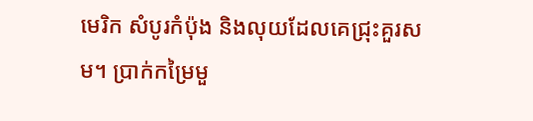មេរិក សំបូរកំប៉ុង និងលុយដែលគេជ្រុះគួរសម។ ប្រាក់កម្រៃមួ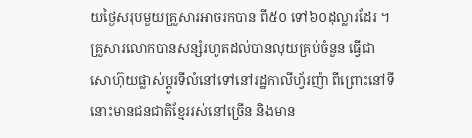យថ្ងៃសរុបមួយគ្រួសារអាចរកបាន ពី៥០ ទៅ៦០ដុល្លារដែរ ។ គ្រួសារលោកបានសន្សំរហូតដល់បានលុយគ្រប់ចំនួន ធ្វើជាសោហ៊ុយផ្លាស់ប្ដូរទីលំនៅទៅនៅរដ្ឋកាលីហ្វ័រញ៉ា ពីព្រោះនៅទីនោះមានជនជាតិខ្មែររស់នៅច្រើន និងមាន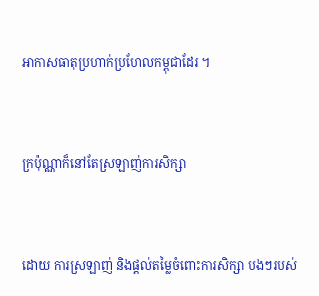អាកាសធាតុប្រហាក់ប្រហែលកម្ពុជាដែរ ។



ក្រប៉ុណ្ណាក៏នៅតែស្រឡាញ់ការសិក្សា



ដោយ ការស្រឡាញ់ និងផ្ដល់តម្លៃចំពោះការសិក្សា បងៗរបស់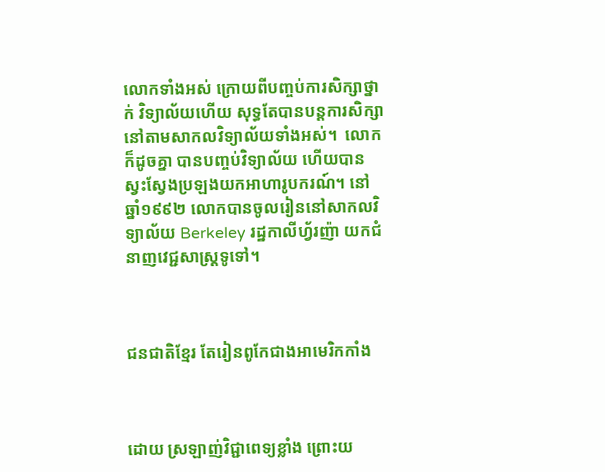លោកទាំងអស់ ក្រោយពីបញ្ចប់ការសិក្សាថ្នាក់ វិទ្យាល័យហើយ សុទ្ធតែបានបន្តការសិក្សានៅតាមសាកលវិទ្យាល័យទាំងអស់។  លោកក៏ដូចគ្នា បានបញ្ចប់វិទ្យាល័យ ហើយបានស្វះស្វែងប្រឡងយកអាហារូបករណ៍។ នៅឆ្នាំ១៩៩២ លោកបានចូលរៀននៅសាកលវិទ្យាល័យ Berkeley រដ្ឋកាលីហ្វ័រញ៉ា យកជំនាញវេជ្ជសាស្ត្រទូទៅ។



ជនជាតិខ្មែរ តែរៀនពូកែជាងអាមេរិកកាំង



ដោយ ស្រឡាញ់វិជ្ជាពេទ្យខ្លាំង ព្រោះយ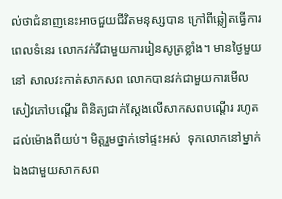ល់ថាជំនាញនេះអាចជួយជីវិតមនុស្សបាន ក្រៅពីឆ្លៀតធ្វើការពេលទំនេរ លោកវក់វីជាមួយការរៀនសូត្រខ្លាំង។ មានថ្ងៃមួយនៅ សាលវះកាត់សាកសព លោកបានវក់ជាមួយការមើលសៀវភៅបណ្ដើរ ពិនិត្យជាក់ស្ដែងលើសាកសពបណ្ដើរ រហូតដល់ម៉ោងពីយប់។ មិត្តរួមថ្នាក់ទៅផ្ទះអស់  ទុកលោកនៅម្នាក់ឯងជាមួយសាកសព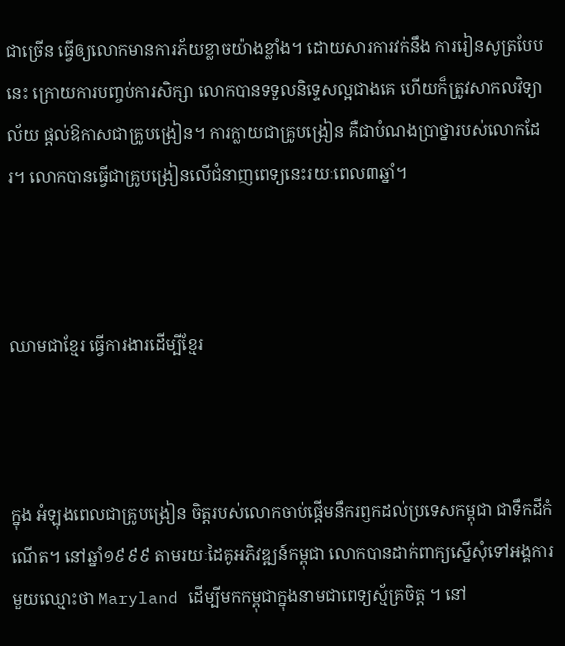ជាច្រើន ធ្វើឲ្យលោកមានការភ័យខ្លាចយ៉ាងខ្លាំង។ ដោយសារការវក់នឹង ការរៀនសូត្របែបនេះ ក្រោយការបញ្ចប់ការសិក្សា លោកបានទទួលនិទ្ទេសល្អជាងគេ ហើយក៏ត្រូវសាកលវិទ្យាល័យ ផ្ដល់ឱកាសជាគ្រូបង្រៀន។ ការក្លាយជាគ្រូបង្រៀន គឺជាបំណងប្រាថ្នារបស់លោកដែរ។ លោកបានធ្វើជាគ្រូបង្រៀនលើជំនាញពេទ្យនេះរយៈពេល៣ឆ្នាំ។



ឈាមជាខ្មែរ ធ្វើការងារដើម្បីខ្មែរ



ក្នុង អំឡុងពេលជាគ្រូបង្រៀន ចិត្តរបស់លោកចាប់ផ្ដើមនឹករឭកដល់ប្រទេសកម្ពុជា ជាទឹកដីកំណើត។ នៅឆ្នាំ១៩៩៩ តាមរយៈដៃគូអភិវឌ្ឍន៍កម្ពុជា លោកបានដាក់ពាក្យស្នើសុំទៅអង្គការមួយឈ្មោះថា Maryland ដើម្បីមកកម្ពុជាក្នុងនាមជាពេទ្យស្ម័គ្រចិត្ត ។ នៅ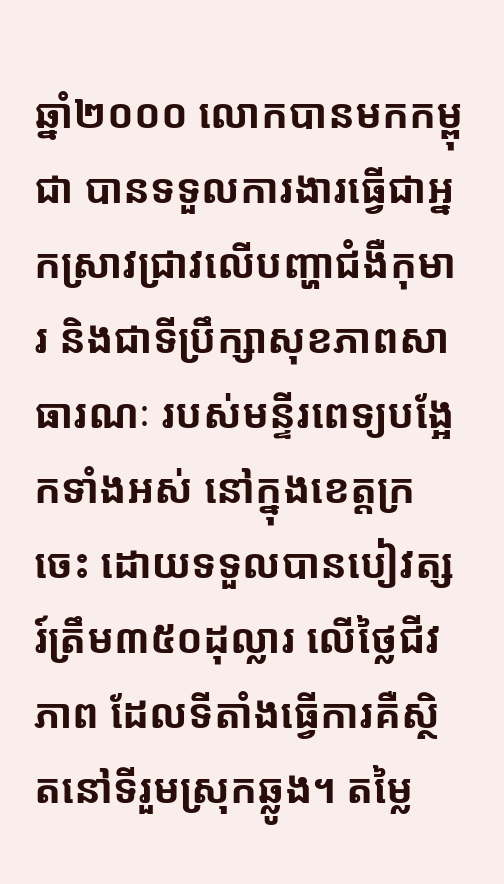ឆ្នាំ២០០០ លោកបានមកកម្ពុជា បានទទួលការងារធ្វើជាអ្នកស្រាវជ្រាវលើបញ្ហាជំងឺកុមារ និងជាទីប្រឹក្សាសុខភាពសាធារណៈ របស់មន្ទីរពេទ្យបង្អែកទាំងអស់ នៅក្នុងខេត្តក្រចេះ ដោយទទួលបានបៀវត្សរ៍ត្រឹម៣៥០ដុល្លារ លើថ្លៃជីវភាព ដែលទីតាំងធ្វើការគឺស្ថិតនៅទីរួមស្រុកឆ្លូង។ តម្លៃ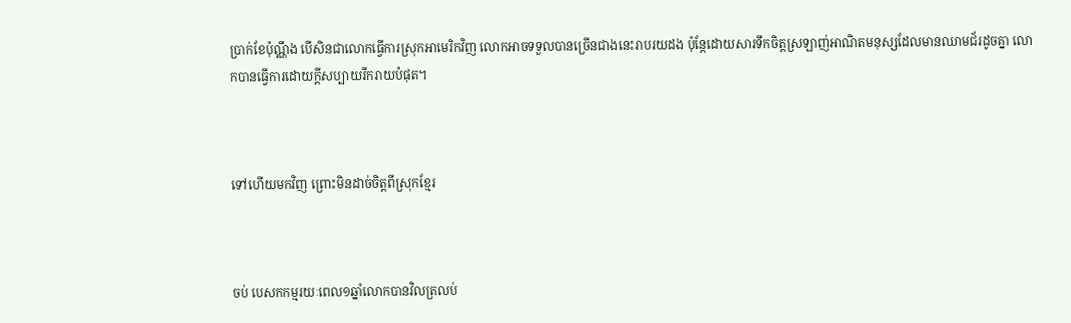ប្រាក់ខែប៉ុណ្ណឹង បើសិនជាលោកធ្វើការស្រុកអាមេរិកវិញ លោកអាចទទួលបានច្រើនជាងនេះរាបរយដង ប៉ុន្តែដោយសារទឹកចិត្តស្រឡាញ់អាណិតមនុស្សដែលមានឈាមជ័រដូចគ្នា លោកបានធ្វើការដោយក្ដីសប្បាយរីករាយបំផុត។



ទៅហើយមកវិញ ព្រោះមិនដាច់ចិត្តពីស្រុកខ្មែរ



ចប់ បេសកកម្មរយៈពេល១ឆ្នាំលោកបានវិលត្រលប់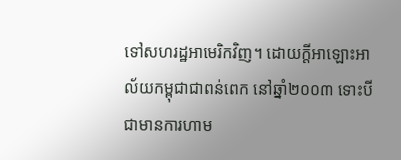ទៅសហរដ្ឋអាមេរិកវិញ។ ដោយក្ដីអាឡោះអាល័យកម្ពុជាជាពន់ពេក នៅឆ្នាំ២០០៣ ទោះបីជាមានការហាម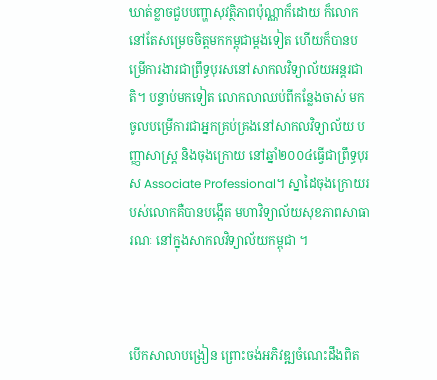ឃាត់ខ្លាចជួបបញ្ហាសុវត្ថិភាពប៉ុណ្ណាក៏ដោយ ក៏លោកនៅតែសម្រេចចិត្តមកកម្ពុជាម្ដងទៀត ហើយក៏បានបម្រើការងារជាព្រឹទ្ធបុរសនៅសាកលវិទ្យាល័យអន្តរជាតិ។ បន្ទាប់មកទៀត លោកលាឈប់ពីកន្លែងចាស់ មកចូលបម្រើការជាអ្នកគ្រប់គ្រងនៅសាកលវិទ្យាល័យ បញ្ញាសាស្ត្រ និងចុងក្រោយ នៅឆ្នាំ២០០៤ធ្វើជាព្រឹទ្ធបុរស Associate Professional។ ស្នាដៃចុងក្រោយរបស់លោកគឺបានបង្កើត មហាវិទ្យាល័យសុខភាពសាធារណៈ នៅក្នុងសាកលវិទ្យាល័យកម្ពុជា ។



បើកសាលាបង្រៀន ព្រោះចង់អភិវឌ្ឍចំណេះដឹងពិត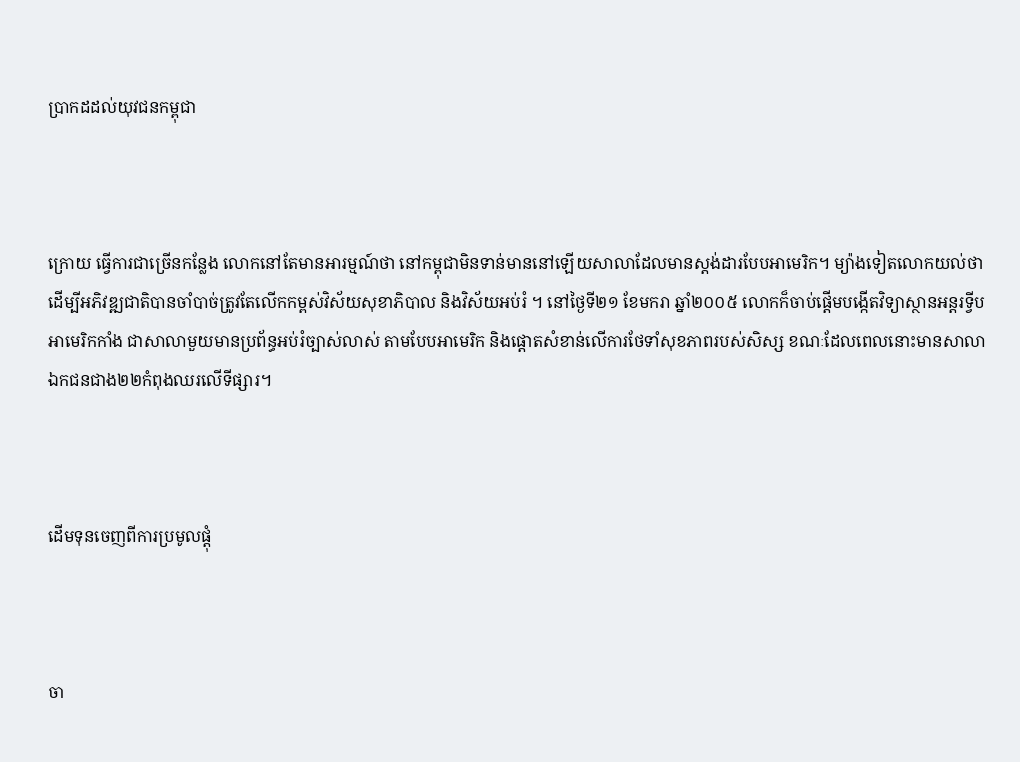ប្រាកដដល់យុវជនកម្ពុជា



ក្រោយ ធ្វើការជាច្រើនកន្លែង លោកនៅតែមានអារម្មណ៍ថា នៅកម្ពុជាមិនទាន់មាននៅឡើយសាលាដែលមានស្តង់ដារបែបអាមេរិក។ ម្យ៉ាងទៀតលោកយល់ថា ដើម្បីអភិវឌ្ឍជាតិបានចាំបាច់ត្រូវតែលើកកម្ពស់វិស័យសុខាភិបាល និងវិស័យអប់រំ ។ នៅថ្ងៃទី២១ ខែមករា ឆ្នាំ២០០៥ លោកក៏ចាប់ផ្ដើមបង្កើតវិទ្យាស្ថានអន្តរទ្វីបអាមេរិកកាំង ជាសាលាមួយមានប្រព័ន្ធអប់រំច្បាស់លាស់ តាមបែបអាមេរិក និងផ្ដោតសំខាន់លើការថែទាំសុខភាពរបស់សិស្ស ខណៈដែលពេលនោះមានសាលាឯកជនជាង២២កំពុងឈរលើទីផ្សារ។



ដើមទុនចេញពីការប្រមូលផ្ដុំ



ចា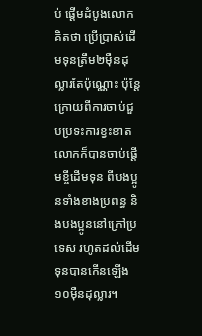ប់ ផ្ដើមដំបូងលោកគិតថា ប្រើប្រាស់ដើមទុនត្រឹម២ម៉ឺនដុល្លារតែប៉ុណ្ណោះ ប៉ុន្តែក្រោយពីការចាប់ជួបប្រទះការខ្វះខាត លោកក៏បានចាប់ផ្ដើមខ្ចីដើមទុន ពីបងប្អូនទាំងខាងប្រពន្ធ និងបងប្អូននៅក្រៅប្រទេស រហូតដល់ដើមទុនបានកើនឡើង១០ម៉ឺនដុល្លារ។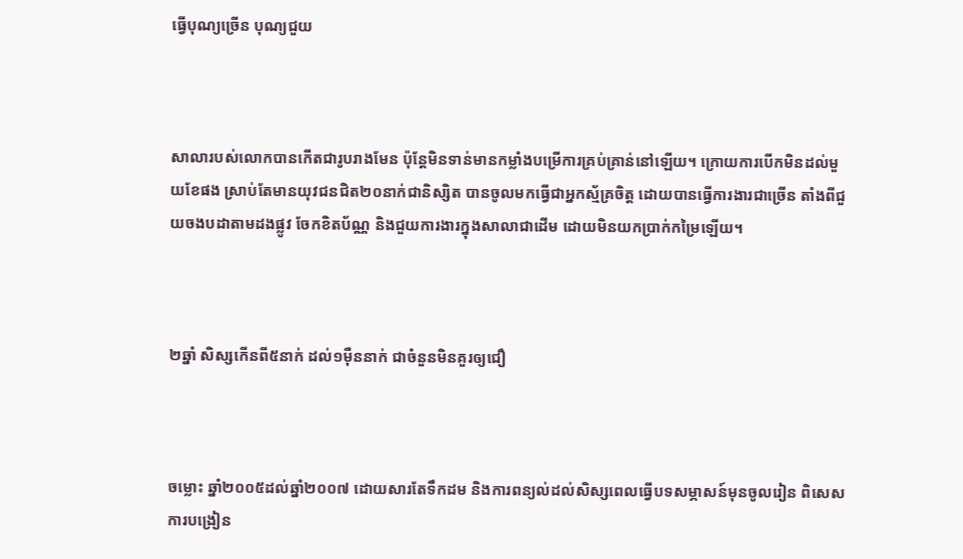ធ្វើបុណ្យច្រើន បុណ្យជួយ



សាលារបស់លោកបានកើតជារូបរាងមែន ប៉ុន្តែមិនទាន់មានកម្លាំងបម្រើការគ្រប់គ្រាន់នៅឡើយ។ ក្រោយការបើកមិនដល់មួយខែផង ស្រាប់តែមានយុវជនជិត២០នាក់ជានិស្សិត បានចូលមកធ្វើជាអ្នកស្ម័គ្រចិត្ត ដោយបានធ្វើការងារជាច្រើន តាំងពីជួយចងបដាតាមដងផ្លូវ ចែកខិតប័ណ្ណ និងជួយការងារក្នុងសាលាជាដើម ដោយមិនយកប្រាក់កម្រៃឡើយ។



២ឆ្នាំ សិស្សកើនពី៥នាក់ ដល់១ម៉ឺននាក់ ជាចំនួនមិនគួរឲ្យជឿ



ចម្លោះ ឆ្នាំ២០០៥ដល់ឆ្នាំ២០០៧ ដោយសារតែទឹកដម និងការពន្យល់ដល់សិស្សពេលធ្វើបទសម្ភាសន៍មុនចូលរៀន ពិសេសការបង្រៀន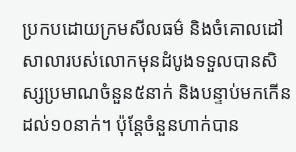ប្រកបដោយក្រមសីលធម៌ និងចំគោលដៅ សាលារបស់លោកមុនដំបូងទទួលបានសិស្សប្រមាណចំនួន៥នាក់ និងបន្ទាប់មកកើនដល់១០នាក់។ ប៉ុន្តែចំនួនហាក់បាន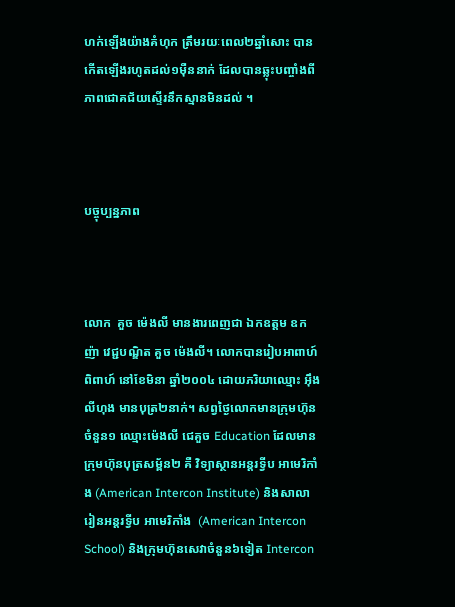ហក់ឡើងយ៉ាងគំហុក ត្រឹមរយៈពេល២ឆ្នាំសោះ បានកើតឡើងរហូតដល់១ម៉ឺននាក់ ដែលបានឆ្លុះបញ្ចាំងពីភាពជោគជ័យស្ទើរនឹកស្មានមិនដល់ ។



បច្ចុប្បន្នភាព



លោក  គួច ម៉េងលី មានងារពេញជា ឯកឧត្ដម ឧកញ៉ា វេជ្ជបណ្ឌិត គួច ម៉េងលី។ លោកបានរៀបអាពាហ៍ពិពាហ៍ នៅខែមិនា ឆ្នាំ២០០៤ ដោយភរិយាឈ្មោះ អ៊ឹង លីហុង មានបុត្រ២នាក់។ សព្វថ្ងៃលោកមានក្រុមហ៊ុនចំនួន១ ឈ្មោះម៉េងលី ជេគួច Education ដែលមានក្រុមហ៊ុនបុត្រសម្ព័ន២ គឺ វិទ្យាស្ថានអន្តរទ្វីប អាមេរិកាំង (American Intercon Institute) និងសាលារៀនអន្តរទ្វីប អាមេរិកាំង  (American Intercon School) និងក្រុមហ៊ុនសេវាចំនួន៦ទៀត Intercon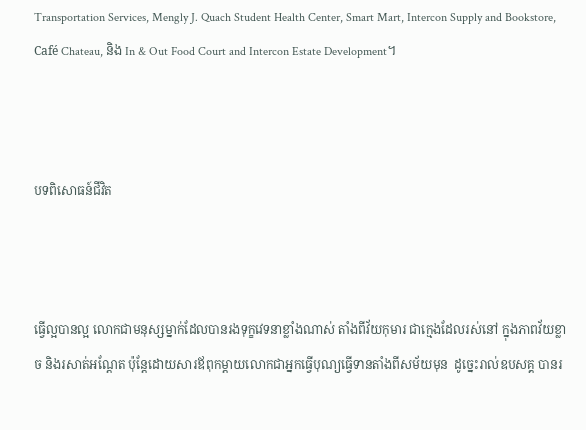Transportation Services, Mengly J. Quach Student Health Center, Smart Mart, Intercon Supply and Bookstore, Café Chateau, និង In & Out Food Court and Intercon Estate Development។



បទពិសោធន៍ជីវិត



ធ្វើល្អបានល្អ លោកជាមនុស្សម្នាក់ដែលបានរងទុក្ខវេទនាខ្លាំងណាស់ តាំងពីវ័យកុមារ ជាក្មេងដែលរស់នៅ ក្នុងភាពវ័យខ្លាច និងរសាត់អណ្ដែត ប៉ុន្តែដោយសារឪពុកម្ដាយលោកជាអ្នកធ្វើបុណ្យធ្វើទានតាំងពីសម័យមុន  ដូច្នេះរាល់ឧបសគ្គ បានរ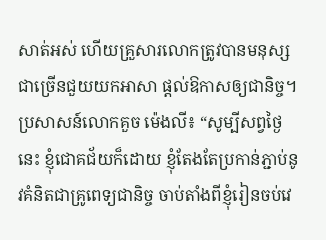សាត់អស់ ហើយគ្រួសារលោកត្រូវបានមនុស្សជាច្រើនជួយយកអាសា ផ្ដល់ឱកាសឲ្យជានិច្ច។ ប្រសាសន៍លោកគួច ម៉េងលី៖ “សូម្បីសព្វថ្ងៃនេះ ខ្ញុំជោគជ័យក៏ដោយ ខ្ញុំតែងតែប្រកាន់ភ្ជាប់នូវគំនិតជាគ្រូពេទ្យជានិច្ច ចាប់តាំងពីខ្ញុំរៀនចប់វេ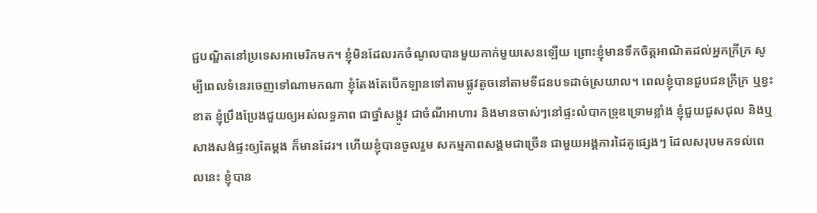ជ្ជបណ្ឌិតនៅប្រទេសអាមេរិកមក។ ខ្ញុំមិនដែលរកចំណូលបានមួយកាក់មួយសេនឡើយ ព្រោះខ្ញុំមានទឹកចិត្តអាណិតដល់អ្នកក្រីក្រ សូម្បីពេលទំនេរចេញទៅណាមកណា ខ្ញុំតែងតែបើកឡានទៅតាមផ្លូវតូចនៅតាមទីជនបទដាច់ស្រយាល។ ពេលខ្ញុំបានជួបជនក្រីក្រ ឬខ្វះខាត ខ្ញុំប្រឹងប្រែងជួយឲ្យអស់លទ្ធភាព ជាថ្នាំសង្កូវ ជាចំណីអាហារ និងមានចាស់ៗនៅផ្ទះលំបាកទ្រុឌទ្រោមខ្លាំង ខ្ញុំជួយជួសជុល និងឬសាងសង់ផ្ទះឲ្យតែម្ដង ក៏មានដែរ។ ហើយខ្ញុំបានចូលរួម សកម្មភាពសង្គមជាច្រើន ជាមួយអង្គការដៃគូផ្សេងៗ ដែលសរុបមកទល់ពេលនេះ ខ្ញុំបាន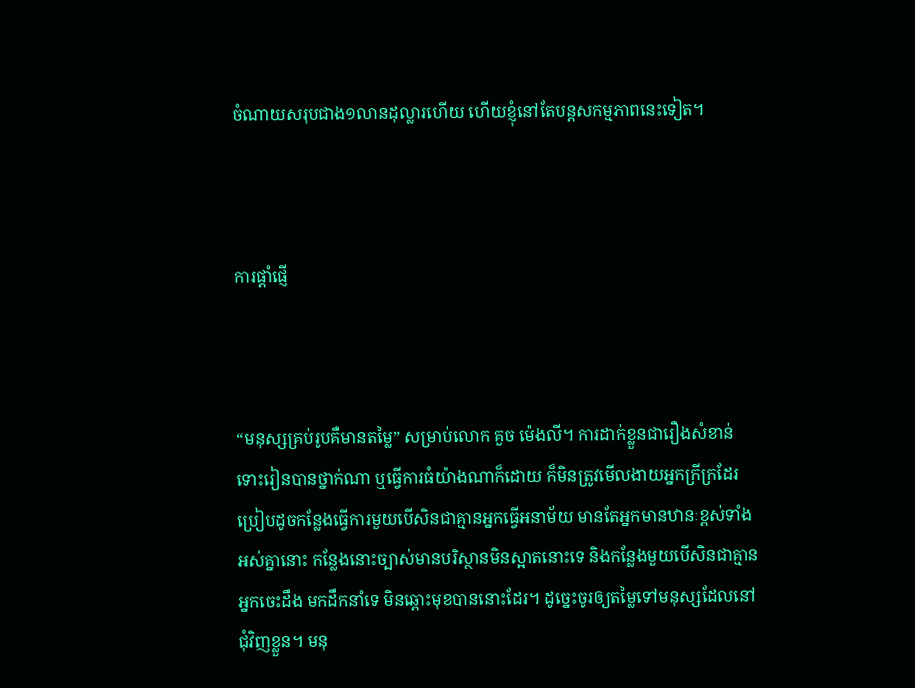ចំណាយសរុបជាង១លានដុល្លារហើយ ហើយខ្ញុំនៅតែបន្តសកម្មភាពនេះទៀត។



ការផ្ដាំផ្ញើ



“មនុស្សគ្រប់រូបគឺមានតម្លៃ” សម្រាប់លោក គួច ម៉េងលី។ ការដាក់ខ្លួនជារឿងសំខាន់ ទោះរៀនបានថ្នាក់ណា ឬធ្វើការធំយ៉ាងណាក៏ដោយ ក៏មិនត្រូវមើលងាយអ្នកក្រីក្រដែរ ប្រៀបដូចកន្លែងធ្វើការមួយបើសិនជាគ្មានអ្នកធ្វើអនាម័យ មានតែអ្នកមានឋានៈខ្ពស់ទាំងអស់គ្នានោះ កន្លែងនោះច្បាស់មានបរិស្ថានមិនស្អាតនោះទេ និងកន្លែងមួយបើសិនជាគ្មានអ្នកចេះដឹង មកដឹកនាំទេ មិនឆ្ពោះមុខបាននោះដែរ។ ដូច្នេះចូរឲ្យតម្លៃទៅមនុស្សដែលនៅ ជុំវិញខ្លួន។ មនុ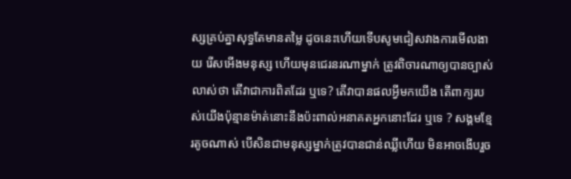ស្សគ្រប់គ្នាសុទ្ធតែមានតម្លៃ ដូចនេះហើយទើបសូមជៀសវាងការមើលងាយ រើសអើងមនុស្ស ហើយមុនជេរនរណាម្នាក់ ត្រូវពិចារណាឲ្យបានច្បាស់លាស់ថា តើវាជាការពិតដែរ ឬទេ? តើវាបានផលអ្វីមកយើង តើពាក្យរបស់យើងប៉ុន្មានម៉ាត់នោះនឹងប៉ះពាល់អនាគតអ្នកនោះដែរ ឬទេ ? សង្គមខ្មែរតូចណាស់ បើសិនជាមនុស្សម្នាក់ត្រូវបានជាន់ឈ្លីហើយ មិនអាចងើបរួច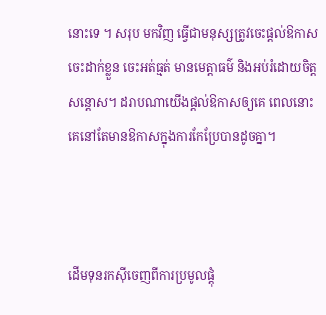នោះទេ ។ សរុប មកវិញ ធ្វើជាមនុស្សត្រូវចេះផ្ដល់ឱកាស ចេះដាក់ខ្លួន ចេះអត់ធ្មត់ មានមេត្តាធម៌ និងអប់រំដោយចិត្តសន្ដោស។ ដរាបណាយើងផ្ដល់ឱកាសឲ្យគេ ពេលនោះគេនៅតែមានឱកាសក្នុងការកែប្រែបានដូចគ្នា។



ដើមទុនរកស៊ីចេញពីការប្រមូលផ្ដុំ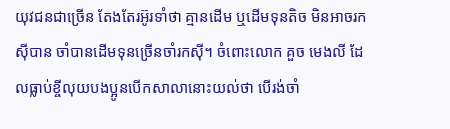យុវជនជាច្រើន តែងតែរអ៊ូរទាំថា គ្មានដើម ឬដើមទុនតិច មិនអាចរកស៊ីបាន ចាំបានដើមទុនច្រើនចាំរកស៊ី។ ចំពោះលោក គួច មេងលី ដែលធ្លាប់ខ្ចីលុយបងប្អូនបើកសាលានោះយល់ថា បើរង់ចាំ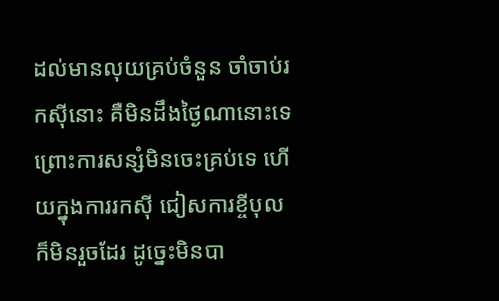ដល់មានលុយគ្រប់ចំនួន ចាំចាប់រកស៊ីនោះ គឺមិនដឹងថ្ងៃណានោះទេ ព្រោះការសន្សំមិនចេះគ្រប់ទេ ហើយក្នុងការរកស៊ី ជៀសការខ្ចីបុលក៏មិនរួចដែរ ដូច្នេះមិនបា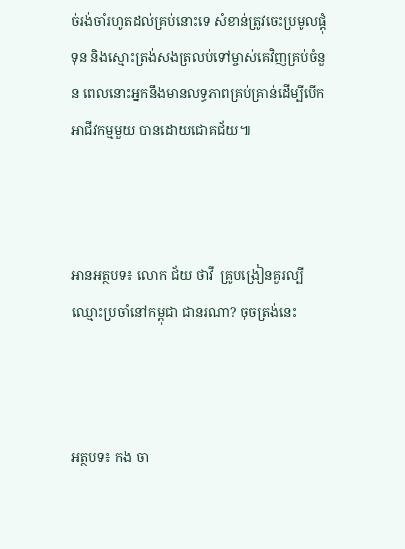ច់រង់ចាំរហូតដល់គ្រប់នោះទេ សំខាន់ត្រូវចេះប្រមូលផ្ដុំទុន និងស្មោះត្រង់សងត្រលប់ទៅម្ចាស់គេវិញគ្រប់ចំនួន ពេលនោះអ្នកនឹងមានលទ្ធភាពគ្រប់គ្រាន់ដើម្បីបើកអាជីវកម្មមួយ បានដោយជោគជ័យ៕



អានអត្ថបទ៖ លោក ជ័យ ថាវី  គ្រូបង្រៀនគួរល្បីឈ្មោះប្រចាំនៅកម្ពុជា ជានរណា? ចុចត្រង់នេះ



អត្ថបទ៖ កង ចា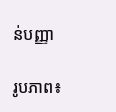ន់បញ្ញា

រូបភាព៖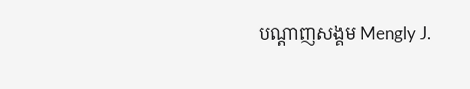បណ្តាញសង្គម Mengly J.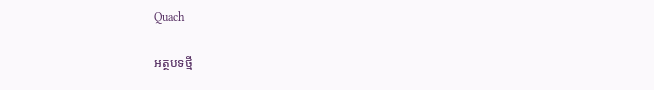Quach

អត្ថបទថ្មី